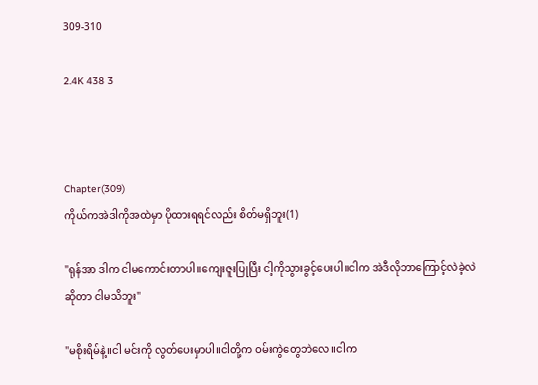309-310

2.4K 438 3



Chapter(309)
ကိုယ်ကအဲဒါကိုအထဲမှာ ပိုထားရရင်လည်း စိတ်မရှိဘူး(1)

"ရုန်အာ ဒါက ငါမကောင်းတာပါ။ကျေးဇူးပြုပြီး ငါ့ကိုသွားခွင့်ပေးပါ။ငါက အဲဒီလိုဘာကြောင့်လဲခဲ့လဲဆိုတာ ငါမသိဘူး"

"မစိုးရိမ်နဲ့။ငါ မင်းကို လွတ်ပေးမှာပါ။ငါတို့က ဝမ်းကွဲတွေဘဲလေ။ငါက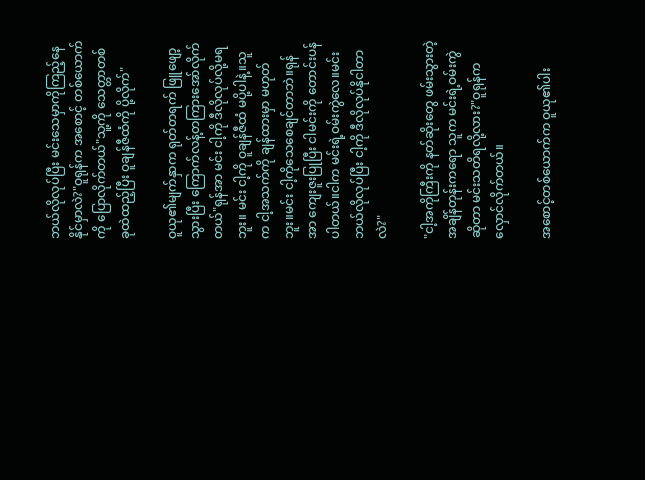ဘယ်လိုလုပ်ပြီး မင်းသေမှာကိုကြည့်နေနိုင်မှာလဲ?"ဝူရုန်က အစောင့် တစ်ယောက်ကို ပြောလိုက်တယ်"သူ့ကို သေတ္တာတစ်ခုထဲထည့်ပြီး ဝူချန်ဇီထံကို ပို့လိုက်"

ဝူယု၏မျက်နှာက ရုတ်တရက် ဖြူဖျော့သွားပြီး ကြောက်လန့်တကြားအော်လိုက်တယ်"ရုန်အာ မင်း ငါ့ကို ဒီလိုလုပ်လို့မရဘူး။ မင်း ငါ့ကို ဝူချန်ဇီထံ မပို့ပါနဲ့။သူက ငါ့အသက်ကို ချန်ထားမှာ မဟုတ်ဘူး။မင်း ငါ့ကိုသေစေချင်တာဘဲ။ရုန်အာ ကျေးဇူးပြုပြီး ငါမင်းကို တောင်းပန်ပါတယ်။ငါက မင်းရဲ့ဝမ်းကွဲလေ။မင်း ဘယ်လိုလုပ်ပြီး ငါ့ကို ဒီလိုလုပ်နိုငါတာလဲ?"

"ငါ့အကိုကြီးကို နတ်ဆိုးတွေ ဖမ်းသွားတဲ့အချိန်တုန်းကရော သူက မင်းရဲ့ဝမ်းကွဲဆိုတာ မင်းသတိရလို့လား?"ဝူရုန်က လှောင်လိုက်တယ်။

အစောင့်တစ်ယောက်က ဝူယု၏ပါး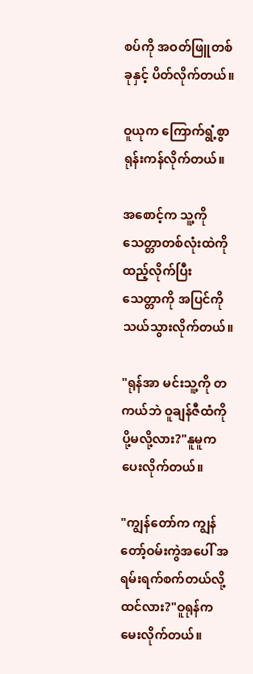စပ်ကို အဝတ်ဖြူတစ်ခုနှင့် ပိတ်လိုက်တယ်။

ဝူယုက ကြောက်ရွံ့စွာ ရုန်းကန်လိုက်တယ်။

အစောင့်က သူ့ကို သေတ္တာတစ်လုံးထဲကို ထည့်လိုက်ပြီး သေတ္တာကို အပြင်ကို သယ်သွားလိုက်တယ်။

"ရုန်အာ မင်းသူ့ကို တကယ်ဘဲ ဝူချန်ဇီထံကို ပို့မလို့လား?"နူမူက ပေးလိုက်တယ်။

"ကျွန်တော်က ကျွန်တော့်ဝမ်းကွဲအပေါ် အရမ်းရက်စက်တယ်လို့ထင်လား?"ဝူရုန်က မေးလိုက်တယ်။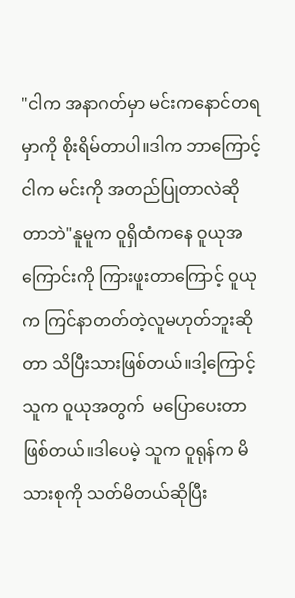"ငါက အနာဂတ်မှာ မင်းကနောင်တရမှာကို စိုးရိမ်တာပါ။ဒါက ဘာကြောင့် ငါက မင်းကို အတည်ပြုတာလဲဆိုတာဘဲ"နူမူက ဝူရှိထံကနေ ဝူယုအကြောင်းကို ကြားဖူးတာကြောင့် ဝူယုက ကြင်နာတတ်တဲ့လူမဟုတ်ဘူးဆိုတာ သိပြီးသားဖြစ်တယ်။ဒါ့ကြောင့် သူက ဝူယုအတွက်  မပြောပေးတာဖြစ်တယ်။ဒါပေမဲ့ သူက ဝူရုန်က မိသားစုကို သတ်မိတယ်ဆိုပြီး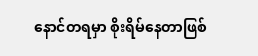နောင်တရမှာ စိုးရိမ်နေတာဖြစ်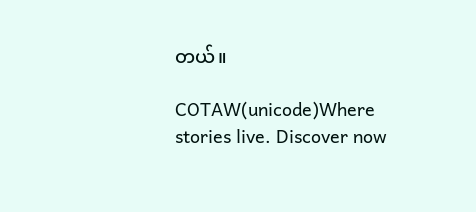တယ်။

COTAW(unicode)Where stories live. Discover now